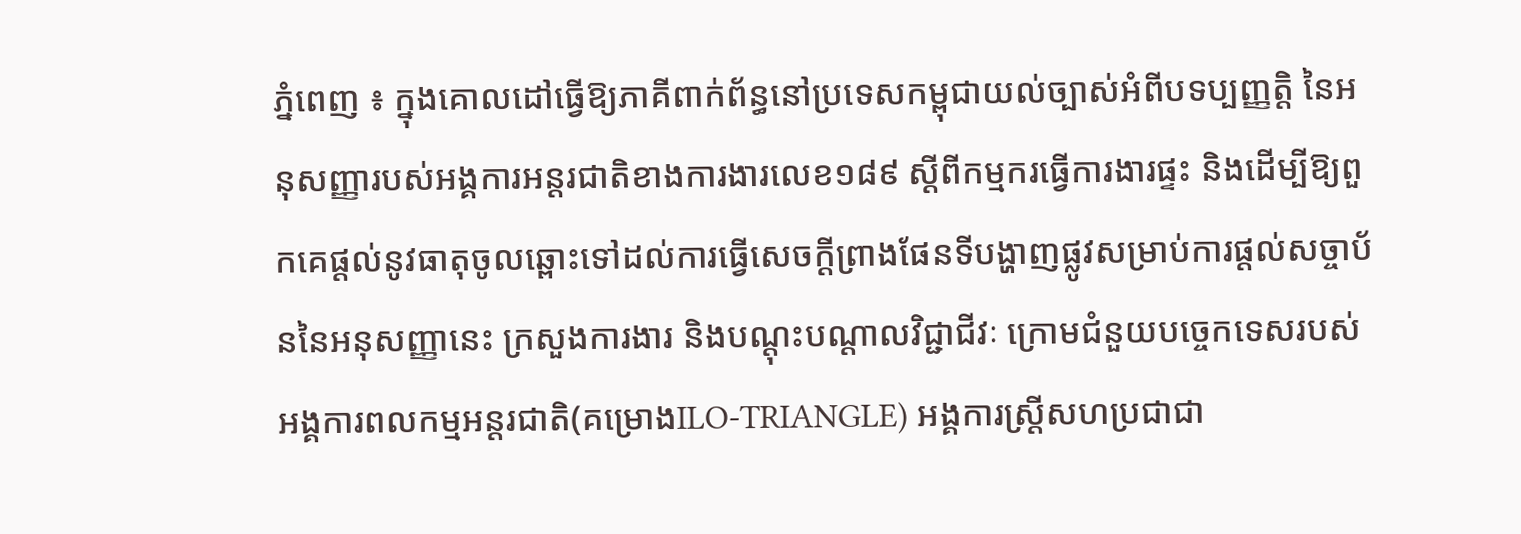ភ្នំពេញ ៖ ក្នុងគោលដៅធ្វើឱ្យភាគីពាក់ព័ន្ធនៅប្រទេសកម្ពុជាយល់ច្បាស់អំពីបទប្បញ្ញត្តិ នៃអនុសញ្ញារបស់អង្គការអន្តរជាតិខាងការងារលេខ១៨៩ ស្ដីពីកម្មករធ្វើការងារផ្ទះ និងដើម្បីឱ្យពួកគេផ្តល់នូវធាតុចូលឆ្ពោះទៅដល់ការធ្វើសេចក្ដីព្រាងផែនទីបង្ហាញផ្លូវសម្រាប់ការផ្តល់សច្ចាប័ននៃអនុសញ្ញានេះ ក្រសួងការងារ និងបណ្តុះបណ្តាលវិជ្ជាជីវៈ ក្រោមជំនួយបច្ចេកទេសរបស់អង្គការពលកម្មអន្តរជាតិ(គម្រោងILO-TRIANGLE) អង្គការស្ត្រីសហប្រជាជា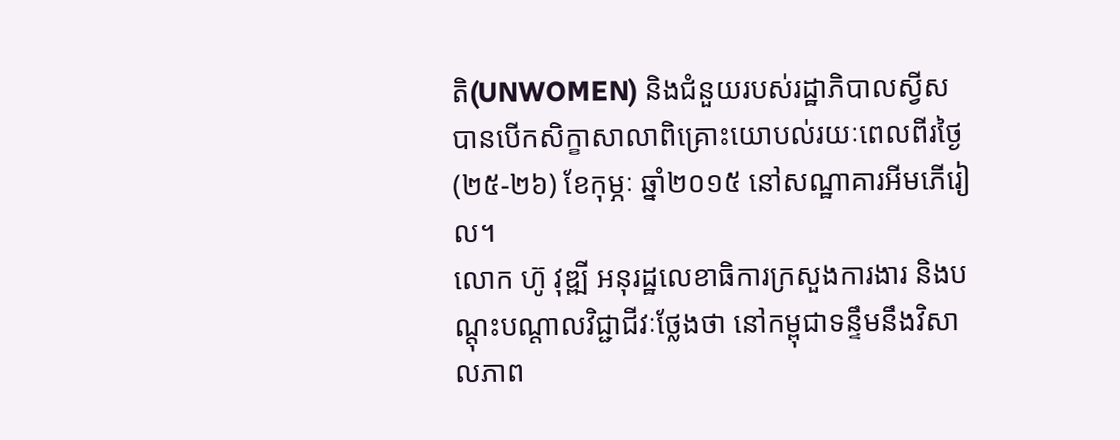តិ(UNWOMEN) និងជំនួយរបស់រដ្ឋាភិបាលស្វីស បានបើកសិក្ខាសាលាពិគ្រោះយោបល់រយៈពេលពីរថ្ងៃ(២៥-២៦) ខែកុម្ភៈ ឆ្នាំ២០១៥ នៅសណ្ឋាគារអីមភើរៀល។
លោក ហ៊ូ វុឌ្ឍី អនុរដ្ឋលេខាធិការក្រសួងការងារ និងបណ្តុះបណ្តាលវិជ្ជាជីវៈថ្លែងថា នៅកម្ពុជាទន្ទឹមនឹងវិសាលភាព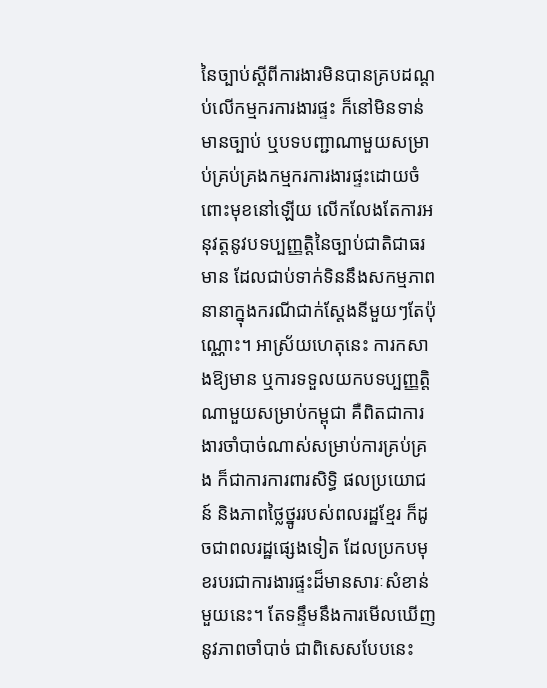នៃច្បាប់ស្ដីពីការងារមិនបានគ្របដណ្ដប់លើកម្មករការងារផ្ទះ ក៏នៅមិនទាន់មានច្បាប់ ឬបទបញ្ជាណាមួយសម្រាប់គ្រប់គ្រងកម្មករការងារផ្ទះដោយចំពោះមុខនៅឡើយ លើកលែងតែការអនុវត្តនូវបទប្បញ្ញត្តិនៃច្បាប់ជាតិជាធរមាន ដែលជាប់ទាក់ទិននឹងសកម្មភាពនានាក្នុងករណីជាក់ស្តែងនីមួយៗតែប៉ុណ្ណោះ។ អាស្រ័យហេតុនេះ ការកសាងឱ្យមាន ឬការទទួលយកបទប្បញ្ញត្តិណាមួយសម្រាប់កម្ពុជា គឺពិតជាការងារចាំបាច់ណាស់សម្រាប់ការគ្រប់គ្រង ក៏ជាការការពារសិទ្ធិ ផលប្រយោជន៍ និងភាពថ្លៃថ្នូររបស់ពលរដ្ឋខ្មែរ ក៏ដូចជាពលរដ្ឋផ្សេងទៀត ដែលប្រកបមុខរបរជាការងារផ្ទះដ៏មានសារៈសំខាន់មួយនេះ។ តែទន្ទឹមនឹងការមើលឃើញនូវភាពចាំបាច់ ជាពិសេសបែបនេះ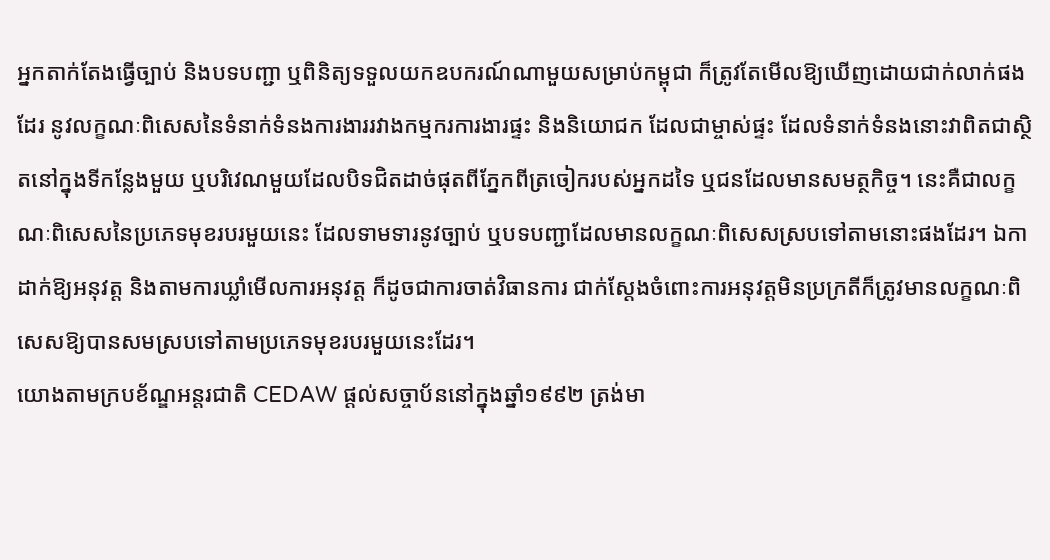អ្នកតាក់តែងធ្វើច្បាប់ និងបទបញ្ជា ឬពិនិត្យទទួលយកឧបករណ៍ណាមួយសម្រាប់កម្ពុជា ក៏ត្រូវតែមើលឱ្យឃើញដោយជាក់លាក់ផងដែរ នូវលក្ខណៈពិសេសនៃទំនាក់ទំនងការងាររវាងកម្មករការងារផ្ទះ និងនិយោជក ដែលជាម្ចាស់ផ្ទះ ដែលទំនាក់ទំនងនោះវាពិតជាស្ថិតនៅក្នុងទីកន្លែងមួយ ឬបរិវេណមួយដែលបិទជិតដាច់ផុតពីភ្នែកពីត្រចៀករបស់អ្នកដទៃ ឬជនដែលមានសមត្ថកិច្ច។ នេះគឺជាលក្ខណៈពិសេសនៃប្រភេទមុខរបរមួយនេះ ដែលទាមទារនូវច្បាប់ ឬបទបញ្ជាដែលមានលក្ខណៈពិសេសស្របទៅតាមនោះផងដែរ។ ឯកាដាក់ឱ្យអនុវត្ត និងតាមការឃ្លាំមើលការអនុវត្ត ក៏ដូចជាការចាត់វិធានការ ជាក់ស្តែងចំពោះការអនុវត្តមិនប្រក្រតីក៏ត្រូវមានលក្ខណៈពិសេសឱ្យបានសមស្របទៅតាមប្រភេទមុខរបរមួយនេះដែរ។
យោងតាមក្របខ័ណ្ឌអន្តរជាតិ CEDAW ផ្តល់សច្ចាប័ននៅក្នុងឆ្នាំ១៩៩២ ត្រង់មា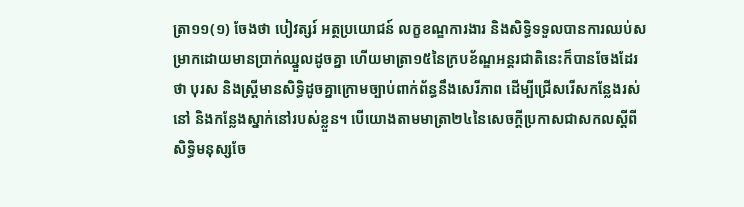ត្រា១១(១) ចែងថា បៀវត្សរ៍ អត្ថប្រយោជន៍ លក្ខខណ្ឌការងារ និងសិទ្ធិទទួលបានការឈប់សម្រាកដោយមានប្រាក់ឈ្នួលដូចគ្នា ហើយមាត្រា១៥នៃក្របខ័ណ្ឌអន្តរជាតិនេះក៏បានចែងដែរថា បុរស និងស្ត្រីមានសិទ្ធិដូចគ្នាក្រោមច្បាប់ពាក់ព័ន្ធនឹងសេរីភាព ដើម្បីជ្រើសរើសកន្លែងរស់នៅ និងកន្លែងស្នាក់នៅរបស់ខ្លួន។ បើយោងតាមមាត្រា២៤នៃសេចក្តីប្រកាសជាសកលស្ដីពីសិទ្ធិមនុស្សចែ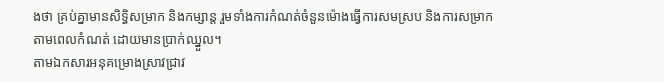ងថា គ្រប់គ្នាមានសិទ្ធិសម្រាក និងកម្សាន្ត រួមទាំងការកំណត់ចំនួនម៉ោងធ្វើការសមស្រប និងការសម្រាកតាមពេលកំណត់ ដោយមានប្រាក់ឈ្នួល។
តាមឯកសារអនុគម្រោងស្រាវជ្រាវ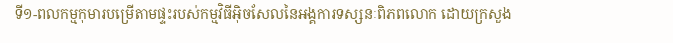ទី១-ពលកម្មកុមារបម្រើតាមផ្ទះរបស់កម្មវិធីអ៊ិចសែលនៃអង្គការទស្សនៈពិភពលោក ដោយក្រសួង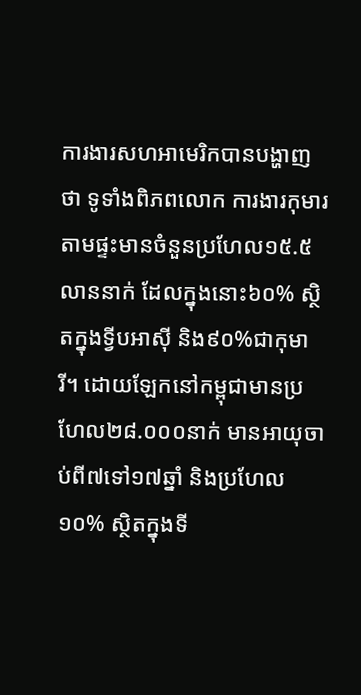ការងារសហអាមេរិកបានបង្ហាញថា ទូទាំងពិភពលោក ការងារកុមារតាមផ្ទះមានចំនួនប្រហែល១៥.៥លាននាក់ ដែលក្នុងនោះ៦០% ស្ថិតក្នុងទ្វីបអាស៊ី និង៩០%ជាកុមារី។ ដោយឡែកនៅកម្ពុជាមានប្រហែល២៨.០០០នាក់ មានអាយុចាប់ពី៧ទៅ១៧ឆ្នាំ និងប្រហែល១០% ស្ថិតក្នុងទី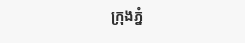ក្រុងភ្នំ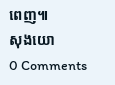ពេញ៕
សុងយោ
0 Comments